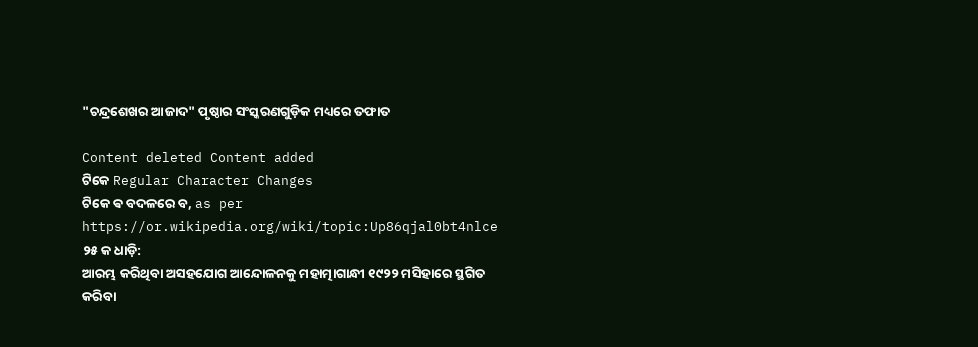"ଚନ୍ଦ୍ରଶେଖର ଆଜାଦ" ପୃଷ୍ଠାର ସଂସ୍କରଣ‌ଗୁଡ଼ିକ ମଧ୍ୟରେ ତଫାତ

Content deleted Content added
ଟିକେ Regular Character Changes
ଟିକେ ଵ ବଦଳରେ ବ, as per https://or.wikipedia.org/wiki/topic:Up86qjal0bt4nlce
୨୫ କ ଧାଡ଼ି:
ଆରମ୍ଭ କରିଥିବା ଅସହଯୋଗ ଆନ୍ଦୋଳନକୁ ମହାତ୍ମାଗାନ୍ଧୀ ୧୯୨୨ ମସିହାରେ ସ୍ଥଗିତ କରିବା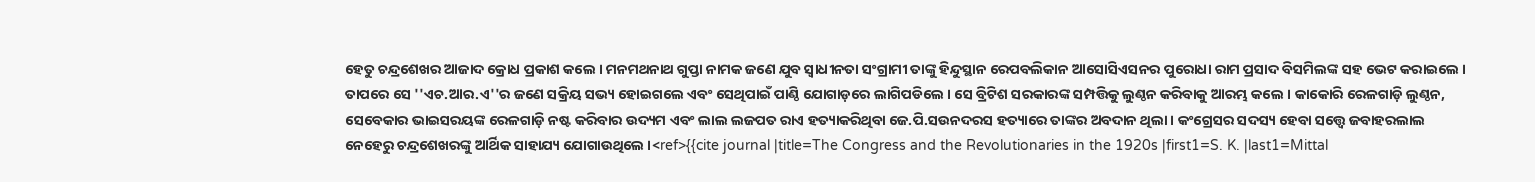ହେତୁ ଚନ୍ଦ୍ରଶେଖର ଆଜାଦ କ୍ରୋଧ ପ୍ରକାଶ କଲେ । ମନମଥନାଥ ଗୁପ୍ତା ନାମକ ଜଣେ ଯୁବ ସ୍ୱାଧୀନତା ସଂଗ୍ରାମୀ ତାଙ୍କୁ ହିନ୍ଦୁସ୍ଥାନ ରେପବଲିକାନ ଆସୋସିଏସନର ପୁରୋଧା ରାମ ପ୍ରସାଦ ବିସମିଲଙ୍କ ସହ ଭେଟ କରାଇଲେ । ତାପରେ ସେ ''ଏଚ.ଆର.ଏ''ର ଜଣେ ସକ୍ରିୟ ସଭ୍ୟ ହୋଇଗଲେ ଏବଂ ସେଥିପାଇଁ ପାଣ୍ଠି ଯୋଗାଡ଼ରେ ଲାଗିପଡିଲେ । ସେ ବ୍ରିଟିଶ ସରକାରଙ୍କ ସମ୍ପତ୍ତିକୁ ଲୁଣ୍ଠନ କରିବାକୁ ଆରମ୍ଭ କଲେ । କାକୋରି ରେଳଗାଡ଼ି ଲୁଣ୍ଠନ, ସେବେକାର ଭାଇସରୟଙ୍କ ରେଳଗାଡ଼ି ନଷ୍ଟ କରିବାର ଉଦ୍ୟମ ଏବଂ ଲାଲ ଲଜପତ ରାଏ ହତ୍ୟାକରିଥିବା ଜେ.ପି.ସଉନଦରସ ହତ୍ୟାରେ ତାଙ୍କର ଅବଦାନ ଥିଲା । କଂଗ୍ରେସର ସଦସ୍ୟ ହେବା ସତ୍ତ୍ୱେ ଜବାହରଲାଲ ନେହେରୁ ଚନ୍ଦ୍ରଶେଖରଙ୍କୁ ଆର୍ଥିକ ସାହାଯ୍ୟ ଯୋଗାଉଥିଲେ ।<ref>{{cite journal |title=The Congress and the Revolutionaries in the 1920s |first1=S. K. |last1=Mittal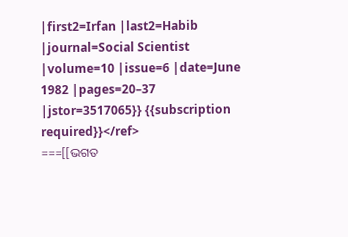|first2=Irfan |last2=Habib |journal=Social Scientist |volume=10 |issue=6 |date=June 1982 |pages=20–37 |jstor=3517065}} {{subscription required}}</ref>
===[[ଭଗତ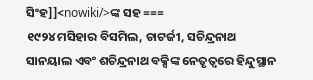ସିଂହ]]<nowiki/>ଙ୍କ ସହ ===
୧୯୨୪ ମସିହାର ବିସମିଲ, ଚାଟର୍ଜୀ, ସଚିନ୍ଦ୍ରନାଥ ସାନୟାଲ ଏବଂ ଶଚିନ୍ଦ୍ରନାଥ ବକ୍ସିଙ୍କ ନେତୃତ୍ୱରେ ହିନ୍ଦୁସ୍ଥାନ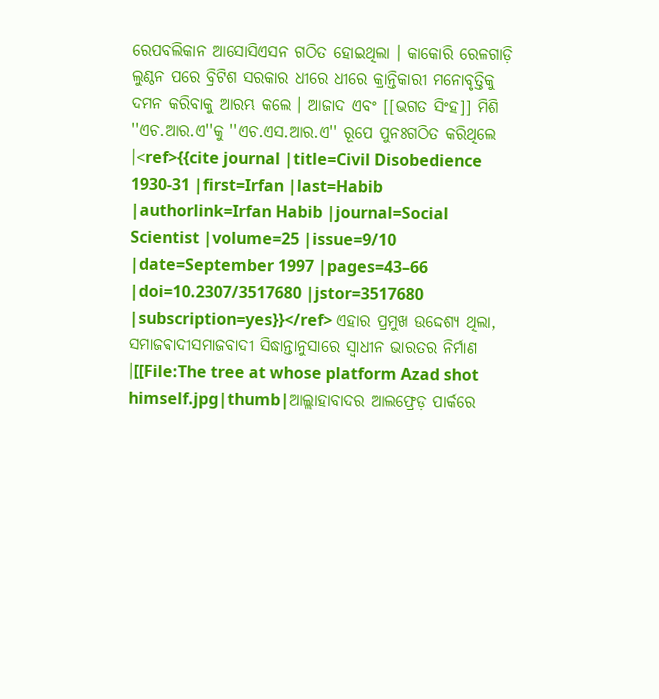ରେପବଲିକାନ ଆସୋସିଏସନ ଗଠିତ ହୋଇଥିଲା । କାକୋରି ରେଳଗାଡ଼ି ଲୁଣ୍ଠନ ପରେ ବ୍ରିଟିଶ ସରକାର ଧୀରେ ଧୀରେ କ୍ରାନ୍ତିକାରୀ ମନୋବୃତ୍ତିକୁ ଦମନ କରିବାକୁ ଆରମ୍ଭ କଲେ । ଆଜାଦ ଏବଂ [[ଭଗତ ସିଂହ]] ମିଶି ''ଏଚ.ଆର.ଏ''କୁ ''ଏଚ.ଏସ.ଆର.ଏ'' ରୂପେ ପୁନଃଗଠିତ କରିଥିଲେ ।<ref>{{cite journal |title=Civil Disobedience 1930-31 |first=Irfan |last=Habib |authorlink=Irfan Habib |journal=Social Scientist |volume=25 |issue=9/10 |date=September 1997 |pages=43–66 |doi=10.2307/3517680 |jstor=3517680 |subscription=yes}}</ref> ଏହାର ପ୍ରମୁଖ ଉଦ୍ଦେଶ୍ୟ ଥିଲା, ସମାଜଵାଦୀସମାଜବାଦୀ ସିଦ୍ଧାନ୍ତାନୁସାରେ ସ୍ୱାଧୀନ ଭାରତର ନିର୍ମାଣ ।[[File:The tree at whose platform Azad shot himself.jpg|thumb|ଆଲ୍ଲାହାବାଦର ଆଲଫ୍ରେଡ଼ ପାର୍କରେ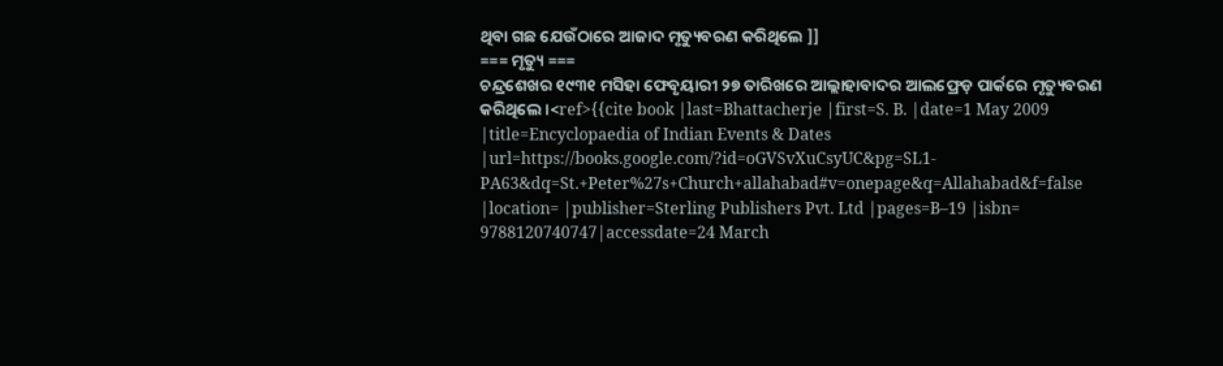ଥିବା ଗଛ ଯେଉଁଠାରେ ଆଜାଦ ମୃତ୍ୟୁବରଣ କରିଥିଲେ ]]
=== ମୃତ୍ୟୁ ===
ଚନ୍ଦ୍ରଶେଖର ୧୯୩୧ ମସିହା ଫେବୃୟାରୀ ୨୭ ତାରିଖରେ ଆଲ୍ଲାହାବାଦର ଆଲଫ୍ରେଡ଼ ପାର୍କରେ ମୃତ୍ୟୁବରଣ କରିଥିଲେ ।<ref>{{cite book |last=Bhattacherje |first=S. B. |date=1 May 2009 |title=Encyclopaedia of Indian Events & Dates |url=https://books.google.com/?id=oGVSvXuCsyUC&pg=SL1-PA63&dq=St.+Peter%27s+Church+allahabad#v=onepage&q=Allahabad&f=false |location= |publisher=Sterling Publishers Pvt. Ltd |pages=B–19 |isbn= 9788120740747|accessdate=24 March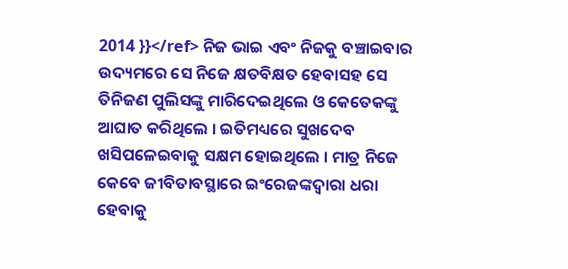2014 }}</ref> ନିଜ ଭାଇ ଏବଂ ନିଜକୁ ବଞ୍ଚାଇବାର ଉଦ୍ୟମରେ ସେ ନିଜେ କ୍ଷତବିକ୍ଷତ ହେବାସହ ସେ ତିନିଜଣ ପୁଲିସଙ୍କୁ ମାରିଦେଇଥିଲେ ଓ କେତେକଙ୍କୁ ଆଘାତ କରିଥିଲେ । ଇତିମଧ୍ୟରେ ସୁଖଦେବ ଖସିପଳେଇବାକୁ ସକ୍ଷମ ହୋଇଥିଲେ । ମାତ୍ର ନିଜେ କେବେ ଜୀବିତାବସ୍ଥାରେ ଇଂରେଜଙ୍କଦ୍ୱାରା ଧରା ହେବାକୁ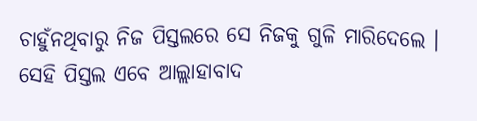ଚାହୁଁନଥିବାରୁ ନିଜ ପିସ୍ତଲରେ ସେ ନିଜକୁ ଗୁଳି ମାରିଦେଲେ । ସେହି ପିସ୍ତଲ ଏବେ ଆଲ୍ଲାହାବାଦ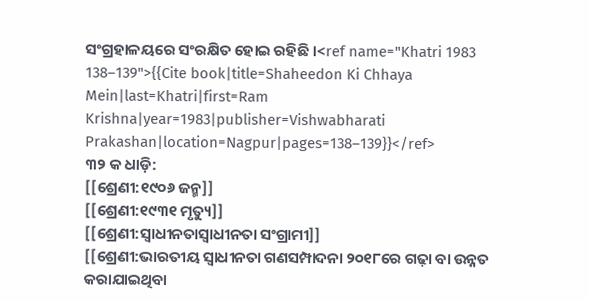ସଂଗ୍ରହାଳୟରେ ସଂରକ୍ଷିତ ହୋଇ ରହିଛି ।<ref name="Khatri 1983 138–139">{{Cite book|title=Shaheedon Ki Chhaya Mein|last=Khatri|first=Ram Krishna|year=1983|publisher=Vishwabharati Prakashan|location=Nagpur|pages=138–139}}</ref>
୩୨ କ ଧାଡ଼ି:
[[ଶ୍ରେଣୀ:୧୯୦୬ ଜନ୍ମ]]
[[ଶ୍ରେଣୀ:୧୯୩୧ ମୃତ୍ୟୁ]]
[[ଶ୍ରେଣୀ:ସ୍ଵାଧୀନତାସ୍ବାଧୀନତା ସଂଗ୍ରାମୀ]]
[[ଶ୍ରେଣୀ:ଭାରତୀୟ ସ୍ୱାଧୀନତା ଗଣସମ୍ପାଦନା ୨୦୧୮ରେ ଗଢ଼ା ବା ଉନ୍ନତ କରାଯାଇଥିବା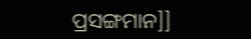ପ୍ରସଙ୍ଗମାନ]]